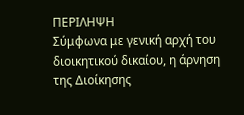ΠΕΡΙΛΗΨΗ
Σύμφωνα με γενική αρχή του διοικητικού δικαίου, η άρνηση της Διοίκησης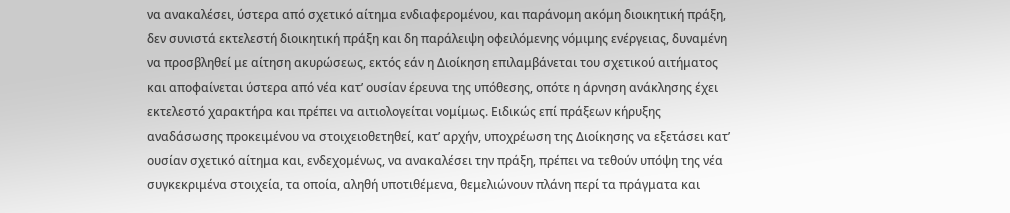να ανακαλέσει, ύστερα από σχετικό αίτημα ενδιαφερομένου, και παράνομη ακόμη διοικητική πράξη, δεν συνιστά εκτελεστή διοικητική πράξη και δη παράλειψη οφειλόμενης νόμιμης ενέργειας, δυναμένη να προσβληθεί με αίτηση ακυρώσεως, εκτός εάν η Διοίκηση επιλαμβάνεται του σχετικού αιτήματος και αποφαίνεται ύστερα από νέα κατ’ ουσίαν έρευνα της υπόθεσης, οπότε η άρνηση ανάκλησης έχει εκτελεστό χαρακτήρα και πρέπει να αιτιολογείται νομίμως. Ειδικώς επί πράξεων κήρυξης αναδάσωσης προκειμένου να στοιχειοθετηθεί, κατ’ αρχήν, υποχρέωση της Διοίκησης να εξετάσει κατ’ ουσίαν σχετικό αίτημα και, ενδεχομένως, να ανακαλέσει την πράξη, πρέπει να τεθούν υπόψη της νέα συγκεκριμένα στοιχεία, τα οποία, αληθή υποτιθέμενα, θεμελιώνουν πλάνη περί τα πράγματα και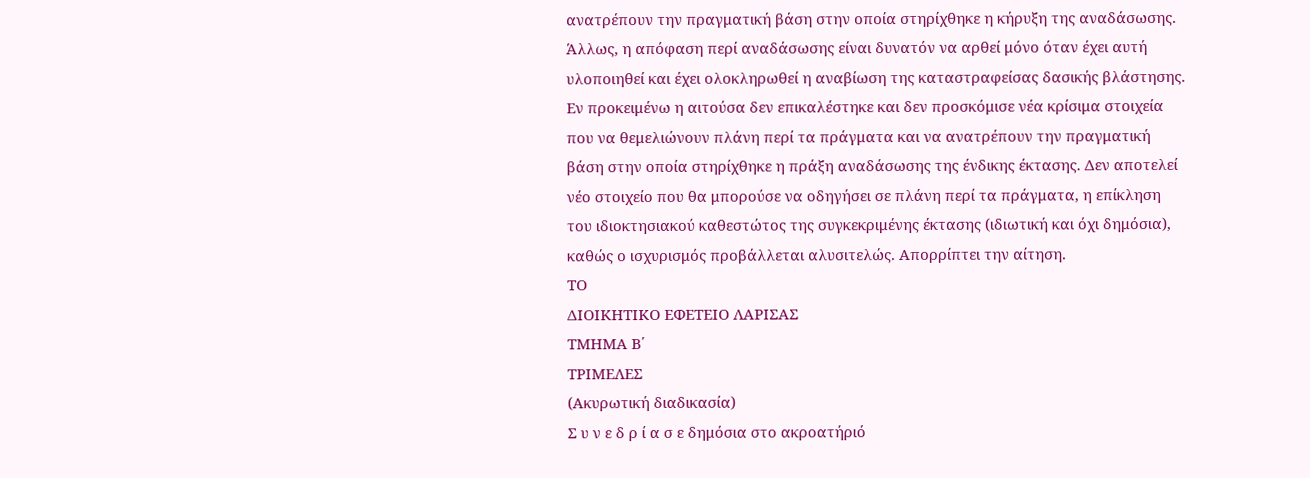ανατρέπουν την πραγματική βάση στην οποία στηρίχθηκε η κήρυξη της αναδάσωσης. Άλλως, η απόφαση περί αναδάσωσης είναι δυνατόν να αρθεί μόνο όταν έχει αυτή υλοποιηθεί και έχει ολοκληρωθεί η αναβίωση της καταστραφείσας δασικής βλάστησης. Εν προκειμένω η αιτούσα δεν επικαλέστηκε και δεν προσκόμισε νέα κρίσιμα στοιχεία που να θεμελιώνουν πλάνη περί τα πράγματα και να ανατρέπουν την πραγματική βάση στην οποία στηρίχθηκε η πράξη αναδάσωσης της ένδικης έκτασης. Δεν αποτελεί νέο στοιχείο που θα μπορούσε να οδηγήσει σε πλάνη περί τα πράγματα, η επίκληση του ιδιοκτησιακού καθεστώτος της συγκεκριμένης έκτασης (ιδιωτική και όχι δημόσια), καθώς ο ισχυρισμός προβάλλεται αλυσιτελώς. Απορρίπτει την αίτηση.
ΤΟ
ΔΙΟΙΚΗΤΙΚΟ ΕΦΕΤΕΙΟ ΛΑΡΙΣΑΣ
ΤΜΗΜΑ Β΄
ΤΡΙΜΕΛΕΣ
(Ακυρωτική διαδικασία)
Σ υ ν ε δ ρ ί α σ ε δημόσια στο ακροατήριό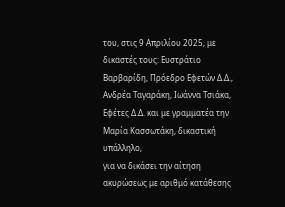του, στις 9 Απριλίου 2025, με δικαστές τους: Ευστράτιο Βαρβαρίδη, Πρόεδρο Εφετών Δ.Δ., Ανδρέα Ταγαράκη, Ιωάννα Τσιάκα, Εφέτες Δ.Δ. και με γραμματέα την Μαρία Κασσωτάκη, δικαστική υπάλληλο,
για να δικάσει την αίτηση ακυρώσεως με αριθμό κατάθεσης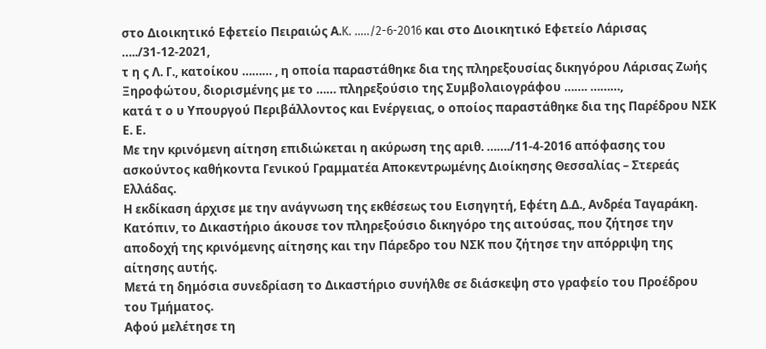στο Διοικητικό Εφετείο Πειραιώς Α.K. …../2-6-2016 και στο Διοικητικό Εφετείο Λάρισας …../31-12-2021,
τ η ς Λ. Γ., κατοίκου ……… , η οποία παραστάθηκε δια της πληρεξουσίας δικηγόρου Λάρισας Ζωής Ξηροφώτου, διορισμένης με το …… πληρεξούσιο της Συμβολαιογράφου ……. ………,
κατά τ ο υ Υπουργού Περιβάλλοντος και Ενέργειας, ο οποίος παραστάθηκε δια της Παρέδρου ΝΣΚ Ε. Ε.
Με την κρινόμενη αίτηση επιδιώκεται η ακύρωση της αριθ. ……./11-4-2016 απόφασης του ασκούντος καθήκοντα Γενικού Γραμματέα Αποκεντρωμένης Διοίκησης Θεσσαλίας – Στερεάς Ελλάδας.
Η εκδίκαση άρχισε με την ανάγνωση της εκθέσεως του Εισηγητή, Εφέτη Δ.Δ., Ανδρέα Ταγαράκη.
Κατόπιν, το Δικαστήριο άκουσε τον πληρεξούσιο δικηγόρο της αιτούσας, που ζήτησε την αποδοχή της κρινόμενης αίτησης και την Πάρεδρο του ΝΣΚ που ζήτησε την απόρριψη της αίτησης αυτής.
Μετά τη δημόσια συνεδρίαση το Δικαστήριο συνήλθε σε διάσκεψη στο γραφείο του Προέδρου του Τμήματος.
Αφού μελέτησε τη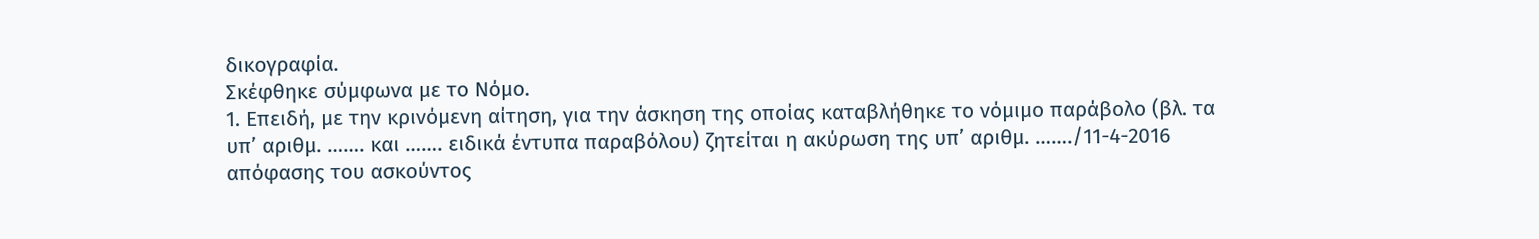δικογραφία.
Σκέφθηκε σύμφωνα με το Νόμο.
1. Επειδή, με την κρινόμενη αίτηση, για την άσκηση της οποίας καταβλήθηκε το νόμιμο παράβολο (βλ. τα υπ’ αριθμ. ……. και ……. ειδικά έντυπα παραβόλου) ζητείται η ακύρωση της υπ’ αριθμ. ……./11-4-2016 απόφασης του ασκούντος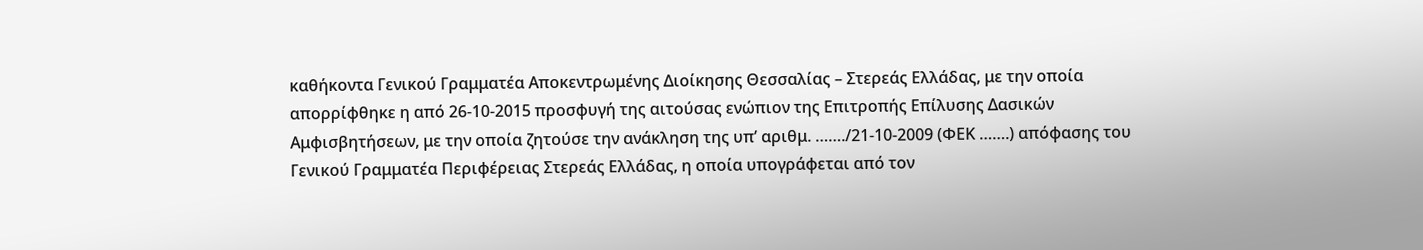καθήκοντα Γενικού Γραμματέα Αποκεντρωμένης Διοίκησης Θεσσαλίας – Στερεάς Ελλάδας, με την οποία απορρίφθηκε η από 26-10-2015 προσφυγή της αιτούσας ενώπιον της Επιτροπής Επίλυσης Δασικών Αμφισβητήσεων, με την οποία ζητούσε την ανάκληση της υπ’ αριθμ. ……./21-10-2009 (ΦΕΚ …….) απόφασης του Γενικού Γραμματέα Περιφέρειας Στερεάς Ελλάδας, η οποία υπογράφεται από τον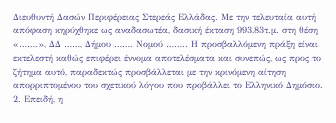Διευθυντή Δασών Περιφέρειας Στερεάς Ελλάδας. Με την τελευταία αυτή απόφαση κηρύχθηκε ως αναδασωτέα, δασική έκταση 993,83τ.μ. στη θέση «…….», ΔΔ ……, Δήμου ……. Νομού …….. Η προσβαλλόμενη πράξη είναι εκτελεστή καθώς επιφέρει έννομα αποτελέσματα και συνεπώς, ως προς το ζήτημα αυτό, παραδεκτώς προσβάλλεται με την κρινόμενη αίτηση απορριπτομένου του σχετικού λόγου που προβάλλει το Ελληνικό Δημόσιο.
2. Επειδή, η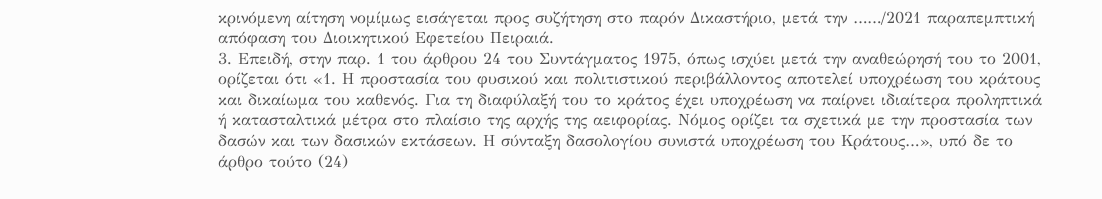κρινόμενη αίτηση νομίμως εισάγεται προς συζήτηση στο παρόν Δικαστήριο, μετά την ……/2021 παραπεμπτική απόφαση του Διοικητικού Εφετείου Πειραιά.
3. Επειδή, στην παρ. 1 του άρθρου 24 του Συντάγματος 1975, όπως ισχύει μετά την αναθεώρησή του το 2001, ορίζεται ότι «1. Η προστασία του φυσικού και πολιτιστικού περιβάλλοντος αποτελεί υποχρέωση του κράτους και δικαίωμα του καθενός. Για τη διαφύλαξή του το κράτος έχει υποχρέωση να παίρνει ιδιαίτερα προληπτικά ή κατασταλτικά μέτρα στο πλαίσιο της αρχής της αειφορίας. Νόμος ορίζει τα σχετικά με την προστασία των δασών και των δασικών εκτάσεων. Η σύνταξη δασολογίου συνιστά υποχρέωση του Κράτους…», υπό δε το άρθρο τούτο (24)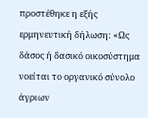προστέθηκε η εξής ερμηνευτική δήλωση: «Ως δάσος ή δασικό οικοσύστημα νοείται το οργανικό σύνολο άγριων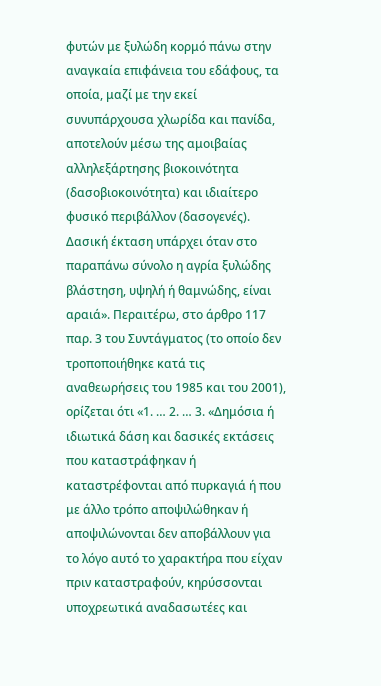φυτών με ξυλώδη κορμό πάνω στην αναγκαία επιφάνεια του εδάφους, τα οποία, μαζί με την εκεί συνυπάρχουσα χλωρίδα και πανίδα, αποτελούν μέσω της αμοιβαίας αλληλεξάρτησης βιοκοινότητα (δασοβιοκοινότητα) και ιδιαίτερο φυσικό περιβάλλον (δασογενές). Δασική έκταση υπάρχει όταν στο παραπάνω σύνολο η αγρία ξυλώδης βλάστηση, υψηλή ή θαμνώδης, είναι αραιά». Περαιτέρω, στο άρθρο 117 παρ. 3 του Συντάγματος (το οποίο δεν τροποποιήθηκε κατά τις αναθεωρήσεις του 1985 και του 2001), ορίζεται ότι «1. … 2. … 3. «Δημόσια ή ιδιωτικά δάση και δασικές εκτάσεις που καταστράφηκαν ή καταστρέφονται από πυρκαγιά ή που με άλλο τρόπο αποψιλώθηκαν ή αποψιλώνονται δεν αποβάλλουν για το λόγο αυτό το χαρακτήρα που είχαν πριν καταστραφούν, κηρύσσονται υποχρεωτικά αναδασωτέες και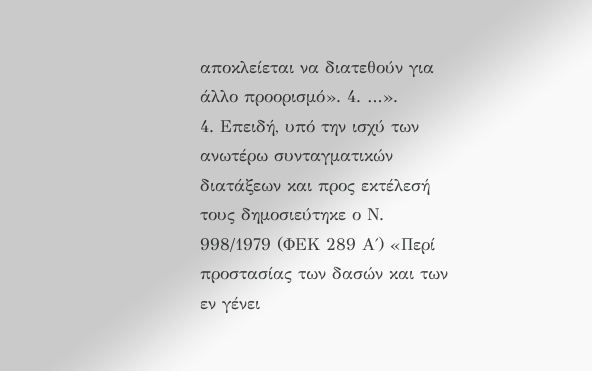αποκλείεται να διατεθούν για άλλο προορισμό». 4. …».
4. Επειδή, υπό την ισχύ των ανωτέρω συνταγματικών διατάξεων και προς εκτέλεσή τους δημοσιεύτηκε ο Ν. 998/1979 (ΦΕΚ 289 Α΄) «Περί προστασίας των δασών και των εν γένει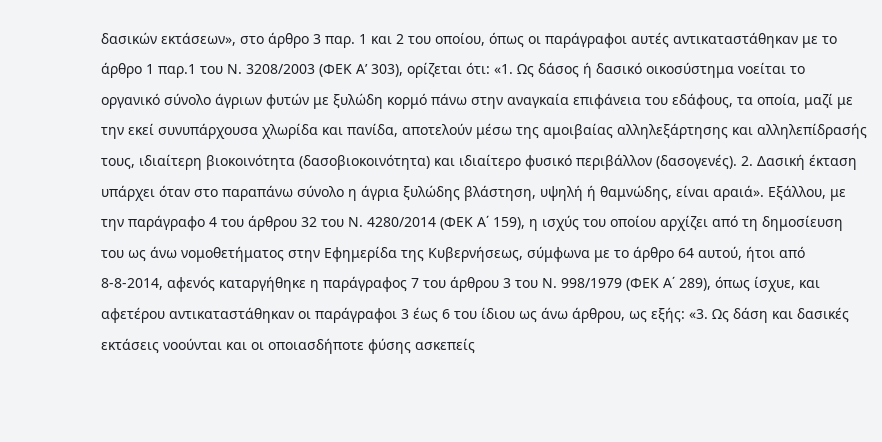δασικών εκτάσεων», στο άρθρο 3 παρ. 1 και 2 του οποίου, όπως οι παράγραφοι αυτές αντικαταστάθηκαν με το άρθρο 1 παρ.1 του Ν. 3208/2003 (ΦΕΚ Α’ 303), ορίζεται ότι: «1. Ως δάσος ή δασικό οικοσύστημα νοείται το οργανικό σύνολο άγριων φυτών με ξυλώδη κορμό πάνω στην αναγκαία επιφάνεια του εδάφους, τα οποία, μαζί με την εκεί συνυπάρχουσα χλωρίδα και πανίδα, αποτελούν μέσω της αμοιβαίας αλληλεξάρτησης και αλληλεπίδρασής τους, ιδιαίτερη βιοκοινότητα (δασοβιοκοινότητα) και ιδιαίτερο φυσικό περιβάλλον (δασογενές). 2. Δασική έκταση υπάρχει όταν στο παραπάνω σύνολο η άγρια ξυλώδης βλάστηση, υψηλή ή θαμνώδης, είναι αραιά». Εξάλλου, με την παράγραφο 4 του άρθρου 32 του Ν. 4280/2014 (ΦΕΚ Α΄ 159), η ισχύς του οποίου αρχίζει από τη δημοσίευση του ως άνω νομοθετήματος στην Εφημερίδα της Κυβερνήσεως, σύμφωνα με το άρθρο 64 αυτού, ήτοι από 8-8-2014, αφενός καταργήθηκε η παράγραφος 7 του άρθρου 3 του Ν. 998/1979 (ΦΕΚ Α΄ 289), όπως ίσχυε, και αφετέρου αντικαταστάθηκαν οι παράγραφοι 3 έως 6 του ίδιου ως άνω άρθρου, ως εξής: «3. Ως δάση και δασικές εκτάσεις νοούνται και οι οποιασδήποτε φύσης ασκεπείς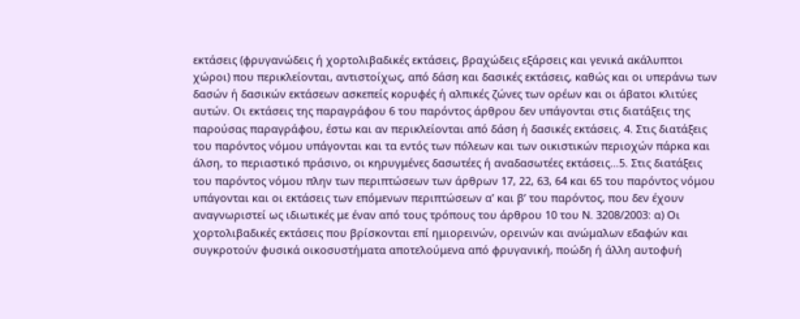εκτάσεις (φρυγανώδεις ή χορτολιβαδικές εκτάσεις, βραχώδεις εξάρσεις και γενικά ακάλυπτοι χώροι) που περικλείονται, αντιστοίχως, από δάση και δασικές εκτάσεις, καθώς και οι υπεράνω των δασών ή δασικών εκτάσεων ασκεπείς κορυφές ή αλπικές ζώνες των ορέων και οι άβατοι κλιτύες αυτών. Οι εκτάσεις της παραγράφου 6 του παρόντος άρθρου δεν υπάγονται στις διατάξεις της παρούσας παραγράφου, έστω και αν περικλείονται από δάση ή δασικές εκτάσεις. 4. Στις διατάξεις του παρόντος νόμου υπάγονται και τα εντός των πόλεων και των οικιστικών περιοχών πάρκα και άλση, το περιαστικό πράσινο, οι κηρυγμένες δασωτέες ή αναδασωτέες εκτάσεις…5. Στις διατάξεις του παρόντος νόμου πλην των περιπτώσεων των άρθρων 17, 22, 63, 64 και 65 του παρόντος νόμου υπάγονται και οι εκτάσεις των επόμενων περιπτώσεων α’ και β’ του παρόντος, που δεν έχουν αναγνωριστεί ως ιδιωτικές με έναν από τους τρόπους του άρθρου 10 του Ν. 3208/2003: α) Οι χορτολιβαδικές εκτάσεις που βρίσκονται επί ημιορεινών, ορεινών και ανώμαλων εδαφών και συγκροτούν φυσικά οικοσυστήματα αποτελούμενα από φρυγανική, ποώδη ή άλλη αυτοφυή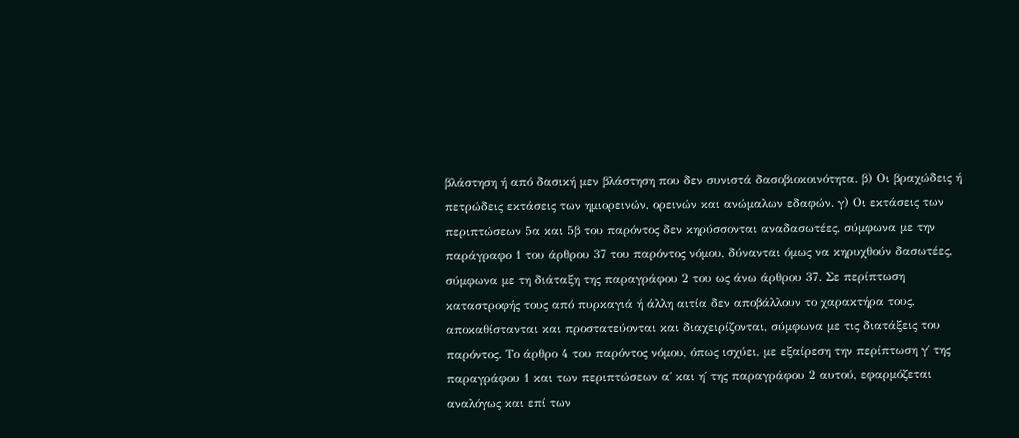βλάστηση ή από δασική μεν βλάστηση που δεν συνιστά δασοβιοκοινότητα. β) Οι βραχώδεις ή πετρώδεις εκτάσεις των ημιορεινών, ορεινών και ανώμαλων εδαφών. γ) Οι εκτάσεις των περιπτώσεων 5α και 5β του παρόντος δεν κηρύσσονται αναδασωτέες, σύμφωνα με την παράγραφο 1 του άρθρου 37 του παρόντος νόμου, δύνανται όμως να κηρυχθούν δασωτέες, σύμφωνα με τη διάταξη της παραγράφου 2 του ως άνω άρθρου 37. Σε περίπτωση καταστροφής τους από πυρκαγιά ή άλλη αιτία δεν αποβάλλουν το χαρακτήρα τους, αποκαθίστανται και προστατεύονται και διαχειρίζονται, σύμφωνα με τις διατάξεις του παρόντος. Το άρθρο 4 του παρόντος νόμου, όπως ισχύει, με εξαίρεση την περίπτωση γ΄ της παραγράφου 1 και των περιπτώσεων α΄ και η΄ της παραγράφου 2 αυτού, εφαρμόζεται αναλόγως και επί των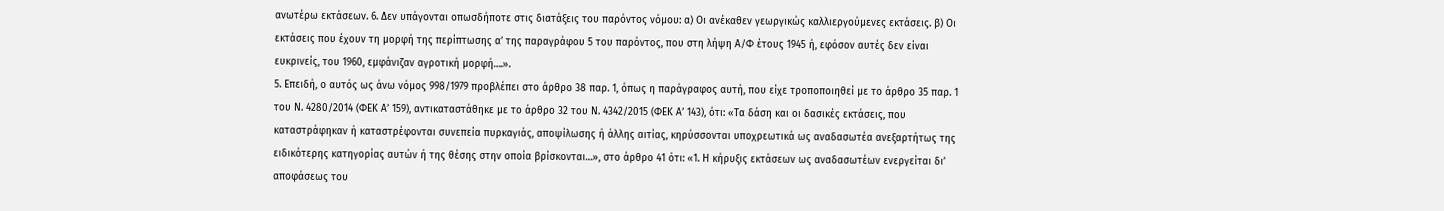ανωτέρω εκτάσεων. 6. Δεν υπάγονται οπωσδήποτε στις διατάξεις του παρόντος νόμου: α) Οι ανέκαθεν γεωργικώς καλλιεργούμενες εκτάσεις. β) Οι εκτάσεις που έχουν τη μορφή της περίπτωσης α’ της παραγράφου 5 του παρόντος, που στη λήψη Α/Φ έτους 1945 ή, εφόσον αυτές δεν είναι ευκρινείς, του 1960, εμφάνιζαν αγροτική μορφή….».
5. Επειδή, ο αυτός ως άνω νόμος 998/1979 προβλέπει στο άρθρο 38 παρ. 1, όπως η παράγραφος αυτή, που είχε τροποποιηθεί με το άρθρο 35 παρ. 1 του Ν. 4280/2014 (ΦΕΚ Α’ 159), αντικαταστάθηκε με το άρθρο 32 του Ν. 4342/2015 (ΦΕΚ Α’ 143), ότι: «Τα δάση και οι δασικές εκτάσεις, που καταστράφηκαν ή καταστρέφονται συνεπεία πυρκαγιάς, αποψίλωσης ή άλλης αιτίας, κηρύσσονται υποχρεωτικά ως αναδασωτέα ανεξαρτήτως της ειδικότερης κατηγορίας αυτών ή της θέσης στην οποία βρίσκονται…», στο άρθρο 41 ότι: «1. Η κήρυξις εκτάσεων ως αναδασωτέων ενεργείται δι’ αποφάσεως του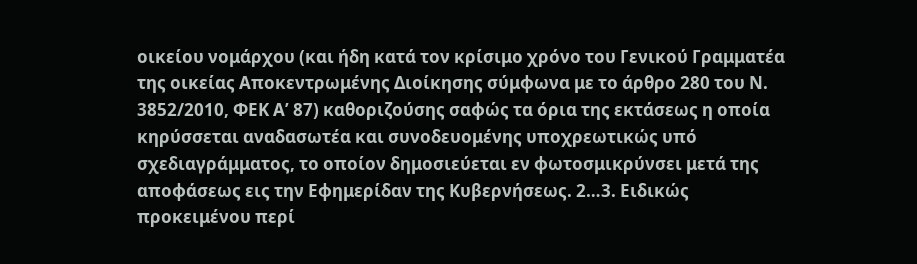οικείου νομάρχου (και ήδη κατά τον κρίσιμο χρόνο του Γενικού Γραμματέα της οικείας Αποκεντρωμένης Διοίκησης σύμφωνα με το άρθρο 280 του Ν. 3852/2010, ΦΕΚ Α’ 87) καθοριζούσης σαφώς τα όρια της εκτάσεως η οποία κηρύσσεται αναδασωτέα και συνοδευομένης υποχρεωτικώς υπό σχεδιαγράμματος, το οποίον δημοσιεύεται εν φωτοσμικρύνσει μετά της αποφάσεως εις την Εφημερίδαν της Κυβερνήσεως. 2…3. Ειδικώς προκειμένου περί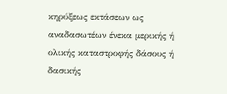κηρύξεως εκτάσεων ως αναδασωτέων ένεκα μερικής ή ολικής καταστροφής δάσους ή δασικής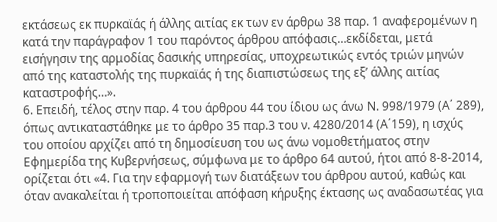εκτάσεως εκ πυρκαϊάς ή άλλης αιτίας εκ των εν άρθρω 38 παρ. 1 αναφερομένων η κατά την παράγραφον 1 του παρόντος άρθρου απόφασις…εκδίδεται, μετά εισήγησιν της αρμοδίας δασικής υπηρεσίας, υποχρεωτικώς εντός τριών μηνών από της καταστολής της πυρκαϊάς ή της διαπιστώσεως της εξ’ άλλης αιτίας καταστροφής…».
6. Επειδή, τέλος στην παρ. 4 του άρθρου 44 του ίδιου ως άνω Ν. 998/1979 (Α΄ 289), όπως αντικαταστάθηκε με το άρθρο 35 παρ.3 του ν. 4280/2014 (Α΄159), η ισχύς του οποίου αρχίζει από τη δημοσίευση του ως άνω νομοθετήματος στην Εφημερίδα της Κυβερνήσεως, σύμφωνα με το άρθρο 64 αυτού, ήτοι από 8-8-2014, ορίζεται ότι «4. Για την εφαρμογή των διατάξεων του άρθρου αυτού, καθώς και όταν ανακαλείται ή τροποποιείται απόφαση κήρυξης έκτασης ως αναδασωτέας για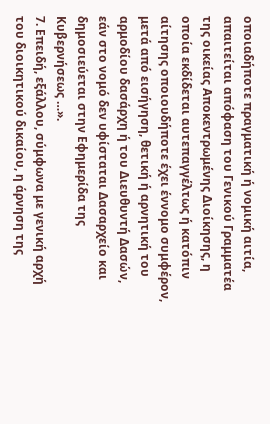οποιαδήποτε πραγματική ή νομική αιτία, απαιτείται απόφαση του Γενικού Γραμματέα της οικείας Αποκεντρωμένης Διοίκησης, η οποία εκδίδεται αυτεπαγγέλτως ή κατόπιν αίτησης οποιουδήποτε έχει έννομο συμφέρον, μετά από εισήγηση, θετική ή αρνητική του αρμοδίου δασάρχη ή του Διευθυντή Δασών, εάν στο νομό δεν υφίσταται Δασαρχείο και δημοσιεύεται στην Εφημερίδα της Κυβερνήσεως …».
7. Επειδή, εξάλλου, σύμφωνα με γενική αρχή του διοικητικού δικαίου, η άρνηση της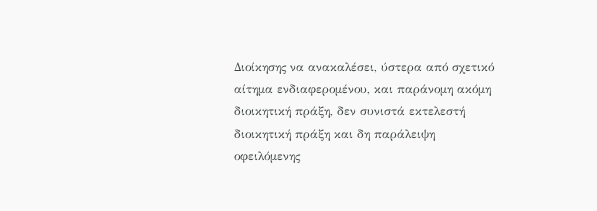Διοίκησης να ανακαλέσει, ύστερα από σχετικό αίτημα ενδιαφερομένου, και παράνομη ακόμη διοικητική πράξη, δεν συνιστά εκτελεστή διοικητική πράξη και δη παράλειψη οφειλόμενης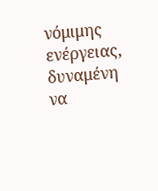νόμιμης ενέργειας, δυναμένη να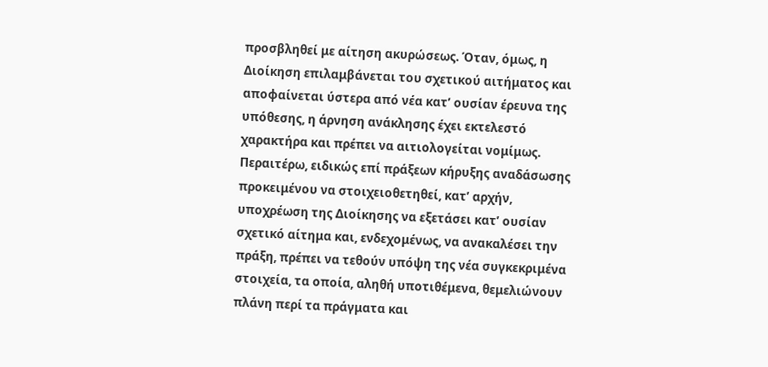προσβληθεί με αίτηση ακυρώσεως. Όταν, όμως, η Διοίκηση επιλαμβάνεται του σχετικού αιτήματος και αποφαίνεται ύστερα από νέα κατ’ ουσίαν έρευνα της υπόθεσης, η άρνηση ανάκλησης έχει εκτελεστό χαρακτήρα και πρέπει να αιτιολογείται νομίμως. Περαιτέρω, ειδικώς επί πράξεων κήρυξης αναδάσωσης προκειμένου να στοιχειοθετηθεί, κατ’ αρχήν, υποχρέωση της Διοίκησης να εξετάσει κατ’ ουσίαν σχετικό αίτημα και, ενδεχομένως, να ανακαλέσει την πράξη, πρέπει να τεθούν υπόψη της νέα συγκεκριμένα στοιχεία, τα οποία, αληθή υποτιθέμενα, θεμελιώνουν πλάνη περί τα πράγματα και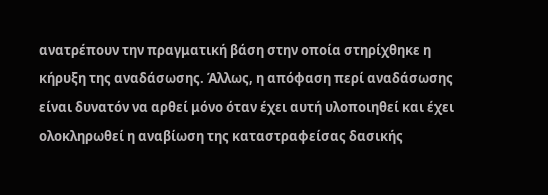ανατρέπουν την πραγματική βάση στην οποία στηρίχθηκε η κήρυξη της αναδάσωσης. Άλλως, η απόφαση περί αναδάσωσης είναι δυνατόν να αρθεί μόνο όταν έχει αυτή υλοποιηθεί και έχει ολοκληρωθεί η αναβίωση της καταστραφείσας δασικής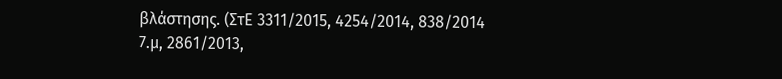βλάστησης. (ΣτΕ 3311/2015, 4254/2014, 838/2014 7.μ, 2861/2013,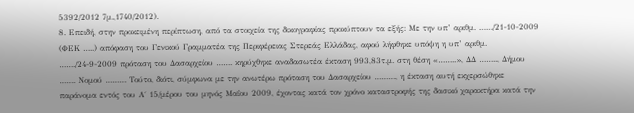5392/2012 7μ.,1740/2012).
8. Επειδή, στην προκειμένη περίπτωση, από τα στοιχεία της δικογραφίας προκύπτουν τα εξής: Με την υπ’ αριθμ. ……/21-10-2009 (ΦΕΚ …..) απόφαση του Γενικού Γραμματέα της Περιφέρειας Στερεάς Ελλάδας, αφού λήφθηκε υπόψη η υπ’ αριθμ. ……./24-9-2009 πρόταση του Δασαρχείου ……. κηρύχθηκε αναδασωτέα έκταση 993,83τ.μ. στη θέση «……..», ΔΔ …….., Δήμου ……. Νομού ……… Τούτο, διότι, σύμφωνα με την ανωτέρω πρόταση του Δασαρχείου ………, η έκταση αυτή εκχερσώθηκε παράνομα εντός του Α΄ 15/μέρου του μηνός Μαΐου 2009, έχοντας κατά τον χρόνο καταστροφής της δασικό χαρακτήρα κατά την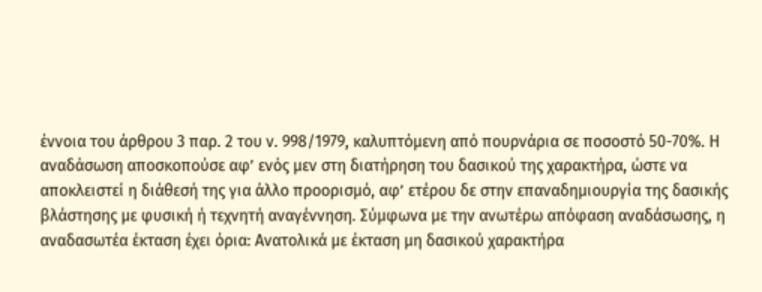έννοια του άρθρου 3 παρ. 2 του ν. 998/1979, καλυπτόμενη από πουρνάρια σε ποσοστό 50-70%. Η αναδάσωση αποσκοπούσε αφ’ ενός μεν στη διατήρηση του δασικού της χαρακτήρα, ώστε να αποκλειστεί η διάθεσή της για άλλο προορισμό, αφ’ ετέρου δε στην επαναδημιουργία της δασικής βλάστησης με φυσική ή τεχνητή αναγέννηση. Σύμφωνα με την ανωτέρω απόφαση αναδάσωσης, η αναδασωτέα έκταση έχει όρια: Ανατολικά με έκταση μη δασικού χαρακτήρα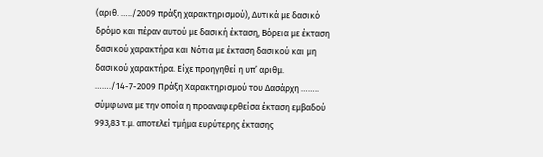(αριθ. …../2009 πράξη χαρακτηρισμού), Δυτικά με δασικό δρόμο και πέραν αυτού με δασική έκταση, Βόρεια με έκταση δασικού χαρακτήρα και Νότια με έκταση δασικού και μη δασικού χαρακτήρα. Είχε προηγηθεί η υπ’ αριθμ. ……./14-7-2009 Πράξη Χαρακτηρισμού του Δασάρχη …….. σύμφωνα με την οποία η προαναφερθείσα έκταση εμβαδού 993,83 τ.μ. αποτελεί τμήμα ευρύτερης έκτασης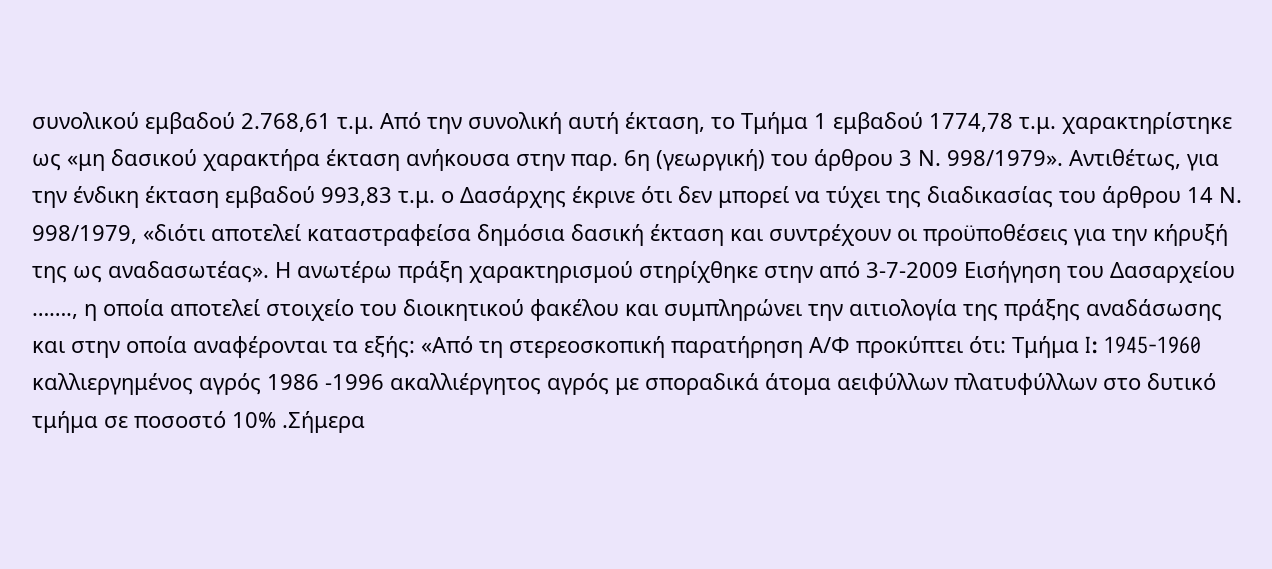συνολικού εμβαδού 2.768,61 τ.μ. Από την συνολική αυτή έκταση, το Τμήμα 1 εμβαδού 1774,78 τ.μ. χαρακτηρίστηκε ως «μη δασικού χαρακτήρα έκταση ανήκουσα στην παρ. 6η (γεωργική) του άρθρου 3 Ν. 998/1979». Αντιθέτως, για την ένδικη έκταση εμβαδού 993,83 τ.μ. ο Δασάρχης έκρινε ότι δεν μπορεί να τύχει της διαδικασίας του άρθρου 14 Ν. 998/1979, «διότι αποτελεί καταστραφείσα δημόσια δασική έκταση και συντρέχουν οι προϋποθέσεις για την κήρυξή της ως αναδασωτέας». Η ανωτέρω πράξη χαρακτηρισμού στηρίχθηκε στην από 3-7-2009 Εισήγηση του Δασαρχείου ……., η οποία αποτελεί στοιχείο του διοικητικού φακέλου και συμπληρώνει την αιτιολογία της πράξης αναδάσωσης και στην οποία αναφέρονται τα εξής: «Από τη στερεοσκοπική παρατήρηση Α/Φ προκύπτει ότι: Τμήμα I: 1945-1960 καλλιεργημένος αγρός 1986 -1996 ακαλλιέργητος αγρός με σποραδικά άτομα αειφύλλων πλατυφύλλων στο δυτικό τμήμα σε ποσοστό 10% .Σήμερα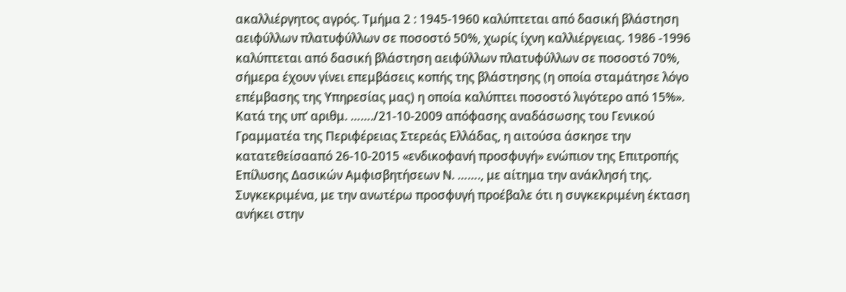ακαλλιέργητος αγρός. Τμήμα 2 : 1945-1960 καλύπτεται από δασική βλάστηση αειφύλλων πλατυφύλλων σε ποσοστό 50%, χωρίς ίχνη καλλιέργειας. 1986 -1996 καλύπτεται από δασική βλάστηση αειφύλλων πλατυφύλλων σε ποσοστό 70%, σήμερα έχουν γίνει επεμβάσεις κοπής της βλάστησης (η οποία σταμάτησε λόγο επέμβασης της Υπηρεσίας μας) η οποία καλύπτει ποσοστό λιγότερο από 15%». Κατά της υπ’ αριθμ. ……./21-10-2009 απόφασης αναδάσωσης του Γενικού Γραμματέα της Περιφέρειας Στερεάς Ελλάδας, η αιτούσα άσκησε την κατατεθείσααπό 26-10-2015 «ενδικοφανή προσφυγή» ενώπιον της Επιτροπής Επίλυσης Δασικών Αμφισβητήσεων Ν. ……., με αίτημα την ανάκλησή της. Συγκεκριμένα, με την ανωτέρω προσφυγή προέβαλε ότι η συγκεκριμένη έκταση ανήκει στην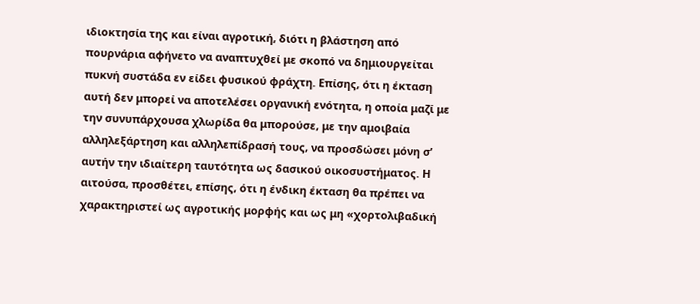ιδιοκτησία της και είναι αγροτική, διότι η βλάστηση από πουρνάρια αφήνετο να αναπτυχθεί με σκοπό να δημιουργείται πυκνή συστάδα εν είδει φυσικού φράχτη. Επίσης, ότι η έκταση αυτή δεν μπορεί να αποτελέσει οργανική ενότητα, η οποία μαζί με την συνυπάρχουσα χλωρίδα θα μπορούσε, με την αμοιβαία αλληλεξάρτηση και αλληλεπίδρασή τους, να προσδώσει μόνη σ’ αυτήν την ιδιαίτερη ταυτότητα ως δασικού οικοσυστήματος. Η αιτούσα, προσθέτει, επίσης, ότι η ένδικη έκταση θα πρέπει να χαρακτηριστεί ως αγροτικής μορφής και ως μη «χορτολιβαδική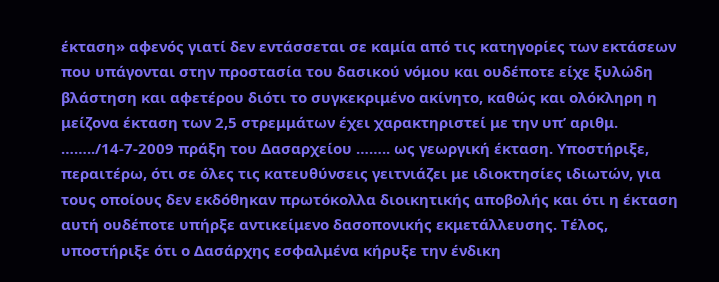έκταση» αφενός γιατί δεν εντάσσεται σε καμία από τις κατηγορίες των εκτάσεων που υπάγονται στην προστασία του δασικού νόμου και ουδέποτε είχε ξυλώδη βλάστηση και αφετέρου διότι το συγκεκριμένο ακίνητο, καθώς και ολόκληρη η μείζονα έκταση των 2,5 στρεμμάτων έχει χαρακτηριστεί με την υπ’ αριθμ. ……../14-7-2009 πράξη του Δασαρχείου …….. ως γεωργική έκταση. Υποστήριξε, περαιτέρω, ότι σε όλες τις κατευθύνσεις γειτνιάζει με ιδιοκτησίες ιδιωτών, για τους οποίους δεν εκδόθηκαν πρωτόκολλα διοικητικής αποβολής και ότι η έκταση αυτή ουδέποτε υπήρξε αντικείμενο δασοπονικής εκμετάλλευσης. Τέλος, υποστήριξε ότι ο Δασάρχης εσφαλμένα κήρυξε την ένδικη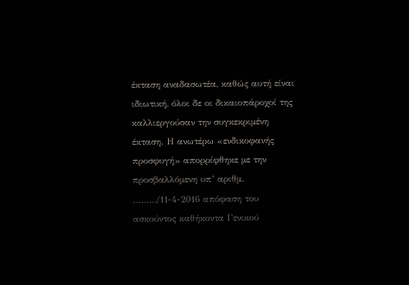έκταση αναδασωτέα, καθώς αυτή είναι ιδιωτική, όλοι δε οι δικαιοπάροχοί της καλλιεργούσαν την συγκεκριμένη έκταση. Η ανωτέρω «ενδικοφανής προσφυγή» απορρίφθηκε με την προσβαλλόμενη υπ’ αριθμ. ………/11-4-2016 απόφαση του ασκούντος καθήκοντα Γενικού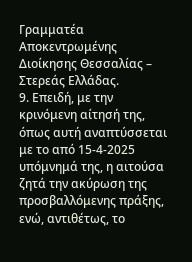Γραμματέα Αποκεντρωμένης Διοίκησης Θεσσαλίας – Στερεάς Ελλάδας.
9. Επειδή, με την κρινόμενη αίτησή της, όπως αυτή αναπτύσσεται με το από 15-4-2025 υπόμνημά της, η αιτούσα ζητά την ακύρωση της προσβαλλόμενης πράξης, ενώ, αντιθέτως, το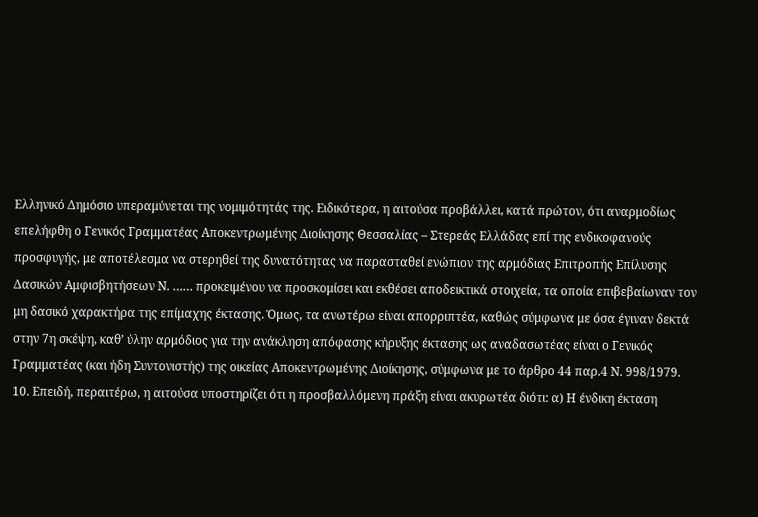Ελληνικό Δημόσιο υπεραμύνεται της νομιμότητάς της. Ειδικότερα, η αιτούσα προβάλλει, κατά πρώτον, ότι αναρμοδίως επελήφθη ο Γενικός Γραμματέας Αποκεντρωμένης Διοίκησης Θεσσαλίας – Στερεάς Ελλάδας επί της ενδικοφανούς προσφυγής, με αποτέλεσμα να στερηθεί της δυνατότητας να παρασταθεί ενώπιον της αρμόδιας Επιτροπής Επίλυσης Δασικών Αμφισβητήσεων Ν. …… προκειμένου να προσκομίσει και εκθέσει αποδεικτικά στοιχεία, τα οποία επιβεβαίωναν τον μη δασικό χαρακτήρα της επίμαχης έκτασης. Όμως, τα ανωτέρω είναι απορριπτέα, καθώς σύμφωνα με όσα έγιναν δεκτά στην 7η σκέψη, καθ’ ύλην αρμόδιος για την ανάκληση απόφασης κήρυξης έκτασης ως αναδασωτέας είναι ο Γενικός Γραμματέας (και ήδη Συντονιστής) της οικείας Αποκεντρωμένης Διοίκησης, σύμφωνα με το άρθρο 44 παρ.4 Ν. 998/1979.
10. Επειδή, περαιτέρω, η αιτούσα υποστηρίζει ότι η προσβαλλόμενη πράξη είναι ακυρωτέα διότι: α) Η ένδικη έκταση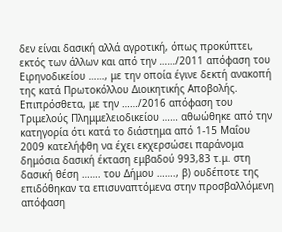δεν είναι δασική αλλά αγροτική, όπως προκύπτει, εκτός των άλλων και από την ……/2011 απόφαση του Ειρηνοδικείου ……, με την οποία έγινε δεκτή ανακοπή της κατά Πρωτοκόλλου Διοικητικής Αποβολής. Επιπρόσθετα, με την ……/2016 απόφαση του Τριμελούς Πλημμελειοδικείου …… αθωώθηκε από την κατηγορία ότι κατά το διάστημα από 1-15 Μαΐου 2009 κατελήφθη να έχει εκχερσώσει παράνομα δημόσια δασική έκταση εμβαδού 993,83 τ.μ. στη δασική θέση ……. του Δήμου ……., β) ουδέποτε της επιδόθηκαν τα επισυναπτόμενα στην προσβαλλόμενη απόφαση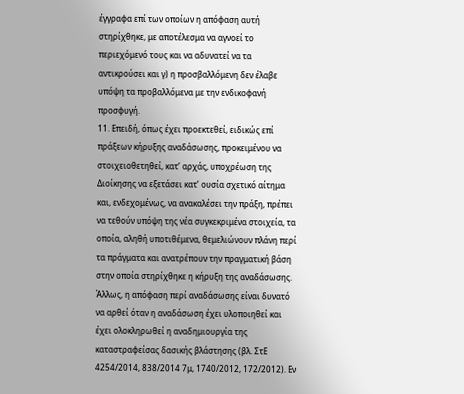έγγραφα επί των οποίων η απόφαση αυτή στηρίχθηκε, με αποτέλεσμα να αγνοεί το περιεχόμενό τους και να αδυνατεί να τα αντικρούσει και γ) η προσβαλλόμενη δεν έλαβε υπόψη τα προβαλλόμενα με την ενδικοφανή προσφυγή.
11. Επειδή, όπως έχει προεκτεθεί, ειδικώς επί πράξεων κήρυξης αναδάσωσης, προκειμένου να στοιχειοθετηθεί, κατ’ αρχάς, υποχρέωση της Διοίκησης να εξετάσει κατ’ ουσία σχετικό αίτημα και, ενδεχομένως, να ανακαλέσει την πράξη, πρέπει να τεθούν υπόψη της νέα συγκεκριμένα στοιχεία, τα οποία, αληθή υποτιθέμενα, θεμελιώνουν πλάνη περί τα πράγματα και ανατρέπουν την πραγματική βάση στην οποία στηρίχθηκε η κήρυξη της αναδάσωσης. Άλλως, η απόφαση περί αναδάσωσης είναι δυνατό να αρθεί όταν η αναδάσωση έχει υλοποιηθεί και έχει ολοκληρωθεί η αναδημιουργία της καταστραφείσας δασικής βλάστησης (βλ. ΣτΕ 4254/2014, 838/2014 7μ, 1740/2012, 172/2012). Εν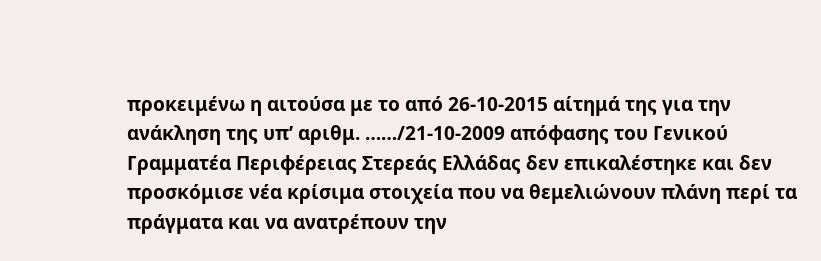προκειμένω η αιτούσα με το από 26-10-2015 αίτημά της για την ανάκληση της υπ’ αριθμ. ……/21-10-2009 απόφασης του Γενικού Γραμματέα Περιφέρειας Στερεάς Ελλάδας δεν επικαλέστηκε και δεν προσκόμισε νέα κρίσιμα στοιχεία που να θεμελιώνουν πλάνη περί τα πράγματα και να ανατρέπουν την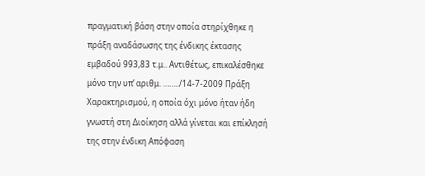πραγματική βάση στην οποία στηρίχθηκε η πράξη αναδάσωσης της ένδικης έκτασης εμβαδού 993,83 τ.μ.. Αντιθέτως, επικαλέσθηκε μόνο την υπ’ αριθμ. ……../14-7-2009 Πράξη Χαρακτηρισμού, η οποία όχι μόνο ήταν ήδη γνωστή στη Διοίκηση αλλά γίνεται και επίκλησή της στην ένδικη Απόφαση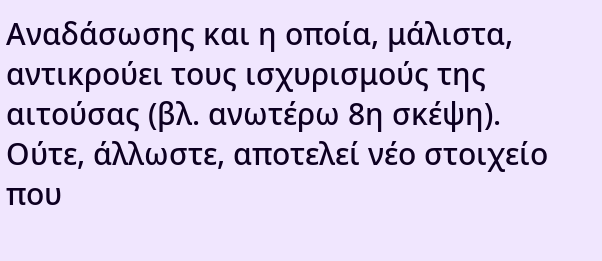Αναδάσωσης και η οποία, μάλιστα, αντικρούει τους ισχυρισμούς της αιτούσας (βλ. ανωτέρω 8η σκέψη). Ούτε, άλλωστε, αποτελεί νέο στοιχείο που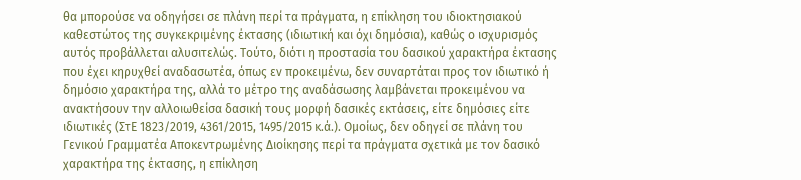θα μπορούσε να οδηγήσει σε πλάνη περί τα πράγματα, η επίκληση του ιδιοκτησιακού καθεστώτος της συγκεκριμένης έκτασης (ιδιωτική και όχι δημόσια), καθώς ο ισχυρισμός αυτός προβάλλεται αλυσιτελώς. Τούτο, διότι η προστασία του δασικού χαρακτήρα έκτασης που έχει κηρυχθεί αναδασωτέα, όπως εν προκειμένω, δεν συναρτάται προς τον ιδιωτικό ή δημόσιο χαρακτήρα της, αλλά το μέτρο της αναδάσωσης λαμβάνεται προκειμένου να ανακτήσουν την αλλοιωθείσα δασική τους μορφή δασικές εκτάσεις, είτε δημόσιες είτε ιδιωτικές (ΣτΕ 1823/2019, 4361/2015, 1495/2015 κ.ά.). Ομοίως, δεν οδηγεί σε πλάνη του Γενικού Γραμματέα Αποκεντρωμένης Διοίκησης περί τα πράγματα σχετικά με τον δασικό χαρακτήρα της έκτασης, η επίκληση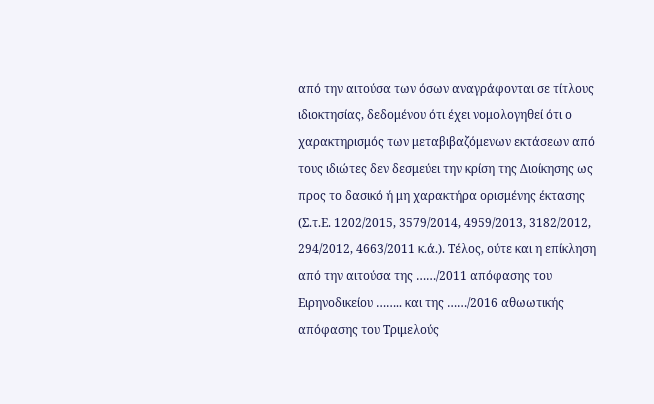από την αιτούσα των όσων αναγράφονται σε τίτλους ιδιοκτησίας, δεδομένου ότι έχει νομολογηθεί ότι ο χαρακτηρισμός των μεταβιβαζόμενων εκτάσεων από τους ιδιώτες δεν δεσμεύει την κρίση της Διοίκησης ως προς το δασικό ή μη χαρακτήρα ορισμένης έκτασης (Σ.τ.Ε. 1202/2015, 3579/2014, 4959/2013, 3182/2012, 294/2012, 4663/2011 κ.ά.). Τέλος, ούτε και η επίκληση από την αιτούσα της ……/2011 απόφασης του Ειρηνοδικείου …….. και της ……/2016 αθωωτικής απόφασης του Τριμελούς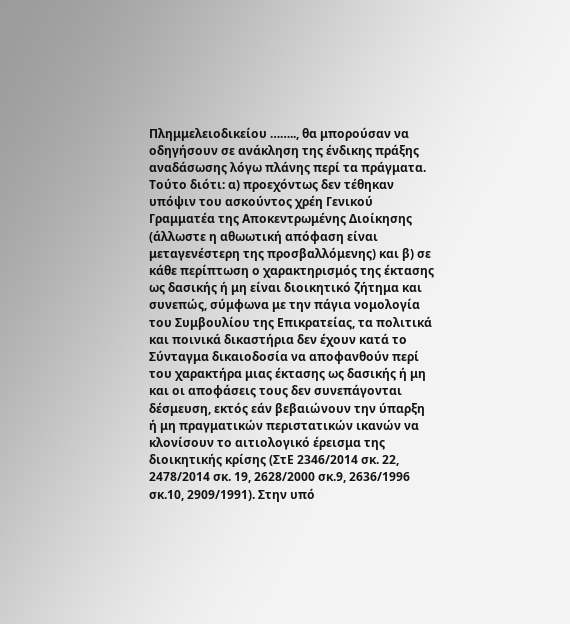Πλημμελειοδικείου …….., θα μπορούσαν να οδηγήσουν σε ανάκληση της ένδικης πράξης αναδάσωσης λόγω πλάνης περί τα πράγματα. Τούτο διότι: α) προεχόντως δεν τέθηκαν υπόψιν του ασκούντος χρέη Γενικού Γραμματέα της Αποκεντρωμένης Διοίκησης (άλλωστε η αθωωτική απόφαση είναι μεταγενέστερη της προσβαλλόμενης) και β) σε κάθε περίπτωση ο χαρακτηρισμός της έκτασης ως δασικής ή μη είναι διοικητικό ζήτημα και συνεπώς, σύμφωνα με την πάγια νομολογία του Συμβουλίου της Επικρατείας, τα πολιτικά και ποινικά δικαστήρια δεν έχουν κατά το Σύνταγμα δικαιοδοσία να αποφανθούν περί του χαρακτήρα μιας έκτασης ως δασικής ή μη και οι αποφάσεις τους δεν συνεπάγονται δέσμευση, εκτός εάν βεβαιώνουν την ύπαρξη ή μη πραγματικών περιστατικών ικανών να κλονίσουν το αιτιολογικό έρεισμα της διοικητικής κρίσης (ΣτΕ 2346/2014 σκ. 22, 2478/2014 σκ. 19, 2628/2000 σκ.9, 2636/1996 σκ.10, 2909/1991). Στην υπό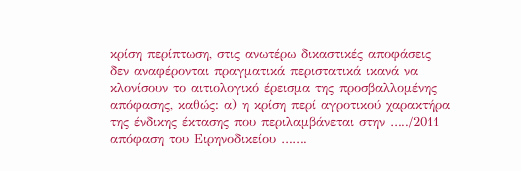κρίση περίπτωση, στις ανωτέρω δικαστικές αποφάσεις δεν αναφέρονται πραγματικά περιστατικά ικανά να κλονίσουν το αιτιολογικό έρεισμα της προσβαλλομένης απόφασης, καθώς: α) η κρίση περί αγροτικού χαρακτήρα της ένδικης έκτασης που περιλαμβάνεται στην …../2011 απόφαση του Ειρηνοδικείου …….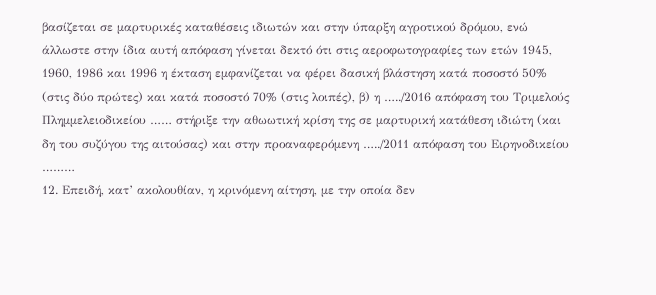βασίζεται σε μαρτυρικές καταθέσεις ιδιωτών και στην ύπαρξη αγροτικού δρόμου, ενώ άλλωστε στην ίδια αυτή απόφαση γίνεται δεκτό ότι στις αεροφωτογραφίες των ετών 1945, 1960, 1986 και 1996 η έκταση εμφανίζεται να φέρει δασική βλάστηση κατά ποσοστό 50% (στις δύο πρώτες) και κατά ποσοστό 70% (στις λοιπές), β) η …../2016 απόφαση του Τριμελούς Πλημμελειοδικείου …… στήριξε την αθωωτική κρίση της σε μαρτυρική κατάθεση ιδιώτη (και δη του συζύγου της αιτούσας) και στην προαναφερόμενη …../2011 απόφαση του Ειρηνοδικείου ………
12. Επειδή, κατ’ ακολουθίαν, η κρινόμενη αίτηση, με την οποία δεν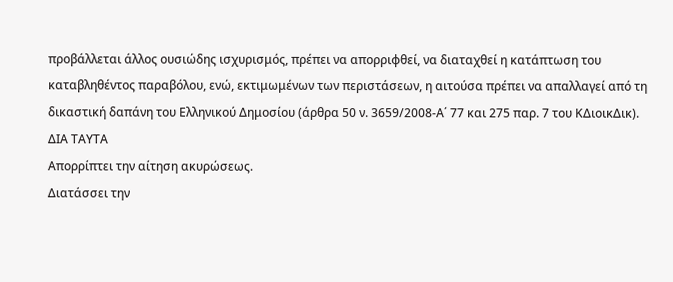προβάλλεται άλλος ουσιώδης ισχυρισμός, πρέπει να απορριφθεί, να διαταχθεί η κατάπτωση του καταβληθέντος παραβόλου, ενώ, εκτιμωμένων των περιστάσεων, η αιτούσα πρέπει να απαλλαγεί από τη δικαστική δαπάνη του Ελληνικού Δημοσίου (άρθρα 50 ν. 3659/2008-Α΄ 77 και 275 παρ. 7 του ΚΔιοικΔικ).
ΔΙΑ ΤΑΥΤΑ
Απορρίπτει την αίτηση ακυρώσεως.
Διατάσσει την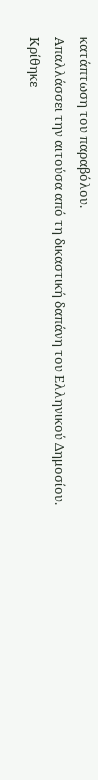κατάπτωση του παραβόλου.
Απαλλάσσει την αιτούσα από τη δικαστική δαπάνη του Ελληνικού Δημοσίου.
Κρίθηκε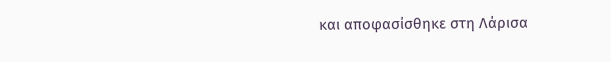και αποφασίσθηκε στη Λάρισα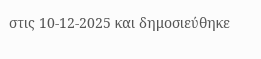στις 10-12-2025 και δημοσιεύθηκε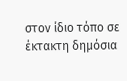στον ίδιο τόπο σε έκτακτη δημόσια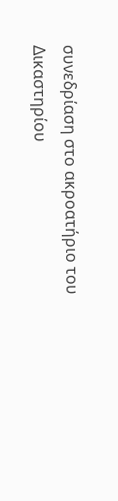συνεδρίαση στο ακροατήριο του Δικαστηρίου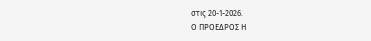στις 20-1-2026.
Ο ΠΡΟΕΔΡΟΣ Η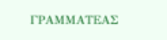ΓΡΑΜΜΑΤΕΑΣ